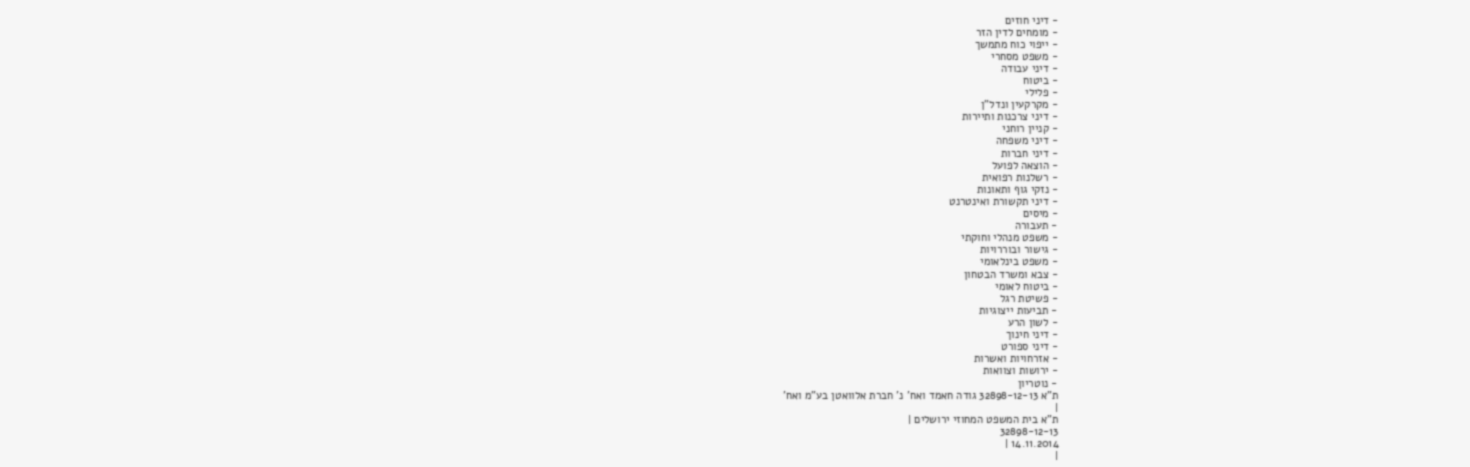- דיני חוזים
- מומחים לדין הזר
- ייפוי כוח מתמשך
- משפט מסחרי
- דיני עבודה
- ביטוח
- פלילי
- מקרקעין ונדל"ן
- דיני צרכנות ותיירות
- קניין רוחני
- דיני משפחה
- דיני חברות
- הוצאה לפועל
- רשלנות רפואית
- נזקי גוף ותאונות
- דיני תקשורת ואינטרנט
- מיסים
- תעבורה
- משפט מנהלי וחוקתי
- גישור ובוררויות
- משפט בינלאומי
- צבא ומשרד הבטחון
- ביטוח לאומי
- פשיטת רגל
- תביעות ייצוגיות
- לשון הרע
- דיני חינוך
- דיני ספורט
- אזרחויות ואשרות
- ירושות וצוואות
- נוטריון
ת"א 32898-12-13 גודה חאמד ואח' נ' חברת אלוואטן בע"מ ואח'
|
ת"א בית המשפט המחוזי ירושלים |
32898-12-13
14.11.2014 |
|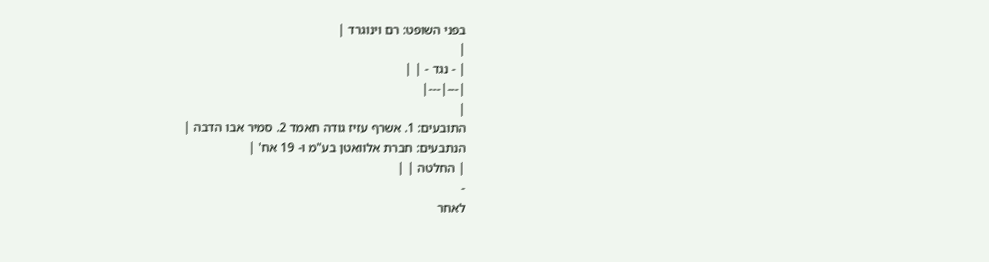בפני השופט: רם וינוגרד |
|
| - נגד - | |
|---|---|
|
התובעים: 1. אשרף עזיז גודה חאמד 2. סמיר אבו הדבה |
הנתבעים: חברת אלוואטן בע"מ ו- 19 אח' |
| החלטה | |
-
לאחר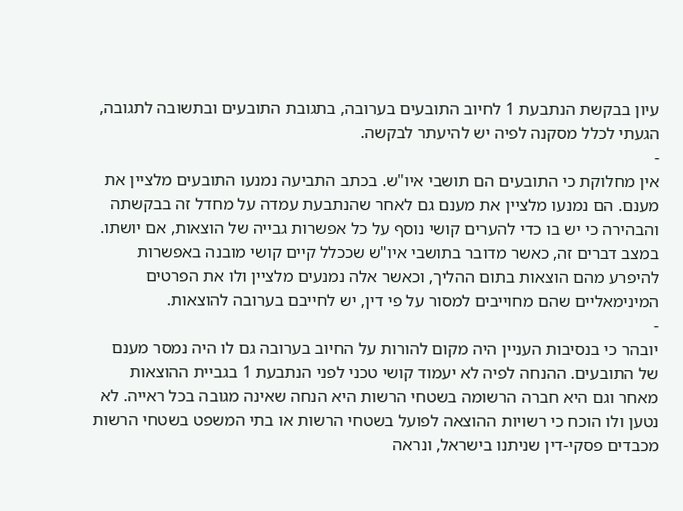עיון בבקשת הנתבעת 1 לחיוב התובעים בערובה, בתגובת התובעים ובתשובה לתגובה, הגעתי לכלל מסקנה לפיה יש להיעתר לבקשה.
-
אין מחלוקת כי התובעים הם תושבי איו"ש. בכתב התביעה נמנעו התובעים מלציין את מענם. הם נמנעו מלציין את מענם גם לאחר שהנתבעת עמדה על מחדל זה בבקשתה והבהירה כי יש בו כדי להערים קושי נוסף על כל אפשרות גבייה של הוצאות, אם יושתו. במצב דברים זה, כאשר מדובר בתושבי איו"ש שככלל קיים קושי מובנה באפשרות להיפרע מהם הוצאות בתום ההליך, וכאשר אלה נמנעים מלציין ולו את הפרטים המינימאליים שהם מחוייבים למסור על פי דין, יש לחייבם בערובה להוצאות.
-
יובהר כי בנסיבות העניין היה מקום להורות על החיוב בערובה גם לו היה נמסר מענם של התובעים. ההנחה לפיה לא יעמוד קושי טכני לפני הנתבעת 1 בגביית ההוצאות מאחר וגם היא חברה הרשומה בשטחי הרשות היא הנחה שאינה מגובה בכל ראייה. לא נטען ולו הוכח כי רשויות ההוצאה לפועל בשטחי הרשות או בתי המשפט בשטחי הרשות מכבדים פסקי-דין שניתנו בישראל, ונראה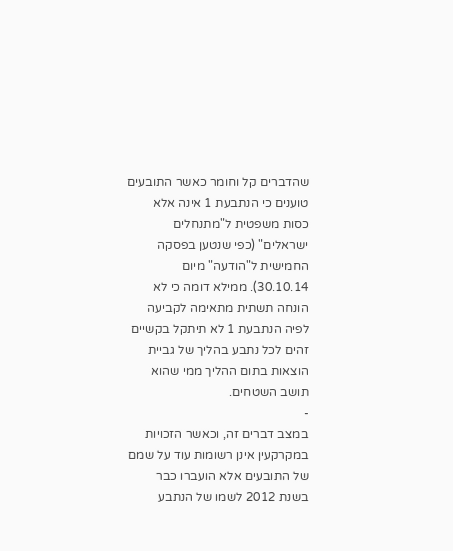שהדברים קל וחומר כאשר התובעים טוענים כי הנתבעת 1 אינה אלא כסות משפטית ל"מתנחלים ישראלים" (כפי שנטען בפסקה החמישית ל"הודעה" מיום 30.10.14). ממילא דומה כי לא הונחה תשתית מתאימה לקביעה לפיה הנתבעת 1 לא תיתקל בקשיים זהים לכל נתבע בהליך של גביית הוצאות בתום ההליך ממי שהוא תושב השטחים.
-
במצב דברים זה, וכאשר הזכויות במקרקעין אינן רשומות עוד על שמם של התובעים אלא הועברו כבר בשנת 2012 לשמו של הנתבע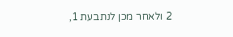2 ולאחר מכן לנתבעת 1,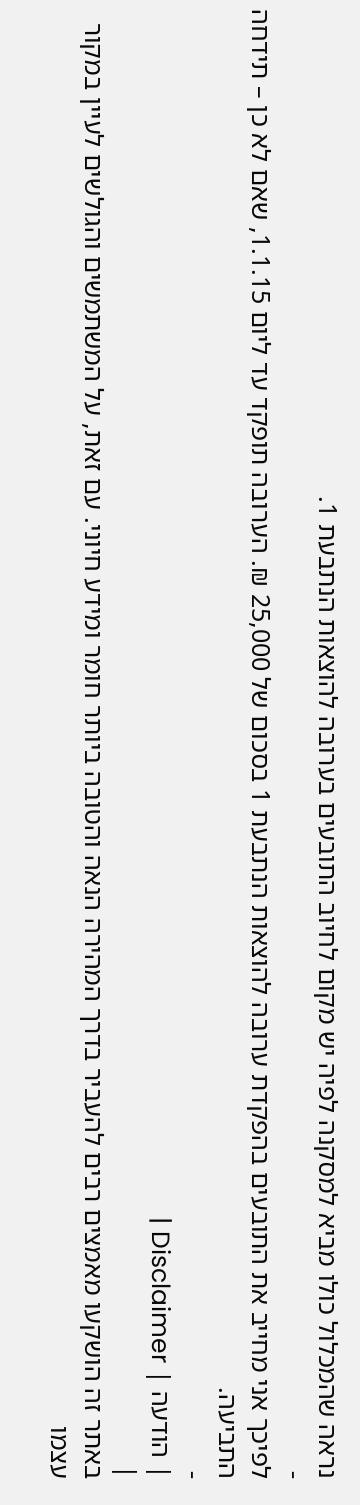נראה שהמכלול כולו מביא למסקנה לפיה יש מקום לחיוב התובעים בערובה להוצאות הנתבעת 1.
-
לפיכך אני מחייב את התובעים בהפקדת ערובה להוצאות הנתבעת 1 בסכום של 25,000 ₪. הערובה תופקד עד ליום 1.1.15, שאם לא כן – תידחה התביעה.
-
| הודעה | Disclaimer |
|
באתר זה הושקעו מאמצים רבים להעביר בדרך המהירה הנאה והטובה ביותר חומר ומידע חיוני. עם זאת, על המשתמשים והגולשים לעיין במקור עצמו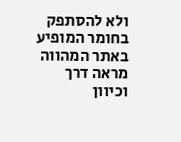ולא להסתפק בחומר המופיע באתר המהווה מראה דרך וכיוון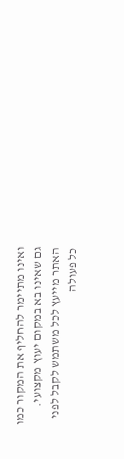ואינו מתיימר להחליף את המקור כמו גם שאינו בא במקום יעוץ מקצועי. האתר מייעץ לכל משתמש לקבל לפני כל פעולה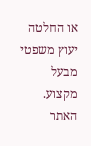או החלטה יעוץ משפטי מבעל מקצוע. האתר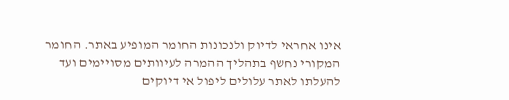אינו אחראי לדיוק ולנכונות החומר המופיע באתר. החומר המקורי נחשף בתהליך ההמרה לעיוותים מסויימים ועד להעלתו לאתר עלולים ליפול אי דיוקים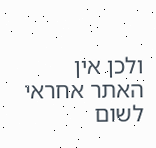ולכן אין האתר אחראי לשום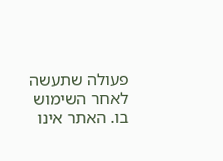פעולה שתעשה לאחר השימוש בו. האתר אינו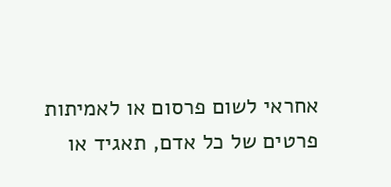אחראי לשום פרסום או לאמיתות פרטים של כל אדם, תאגיד או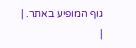גוף המופיע באתר. |
|